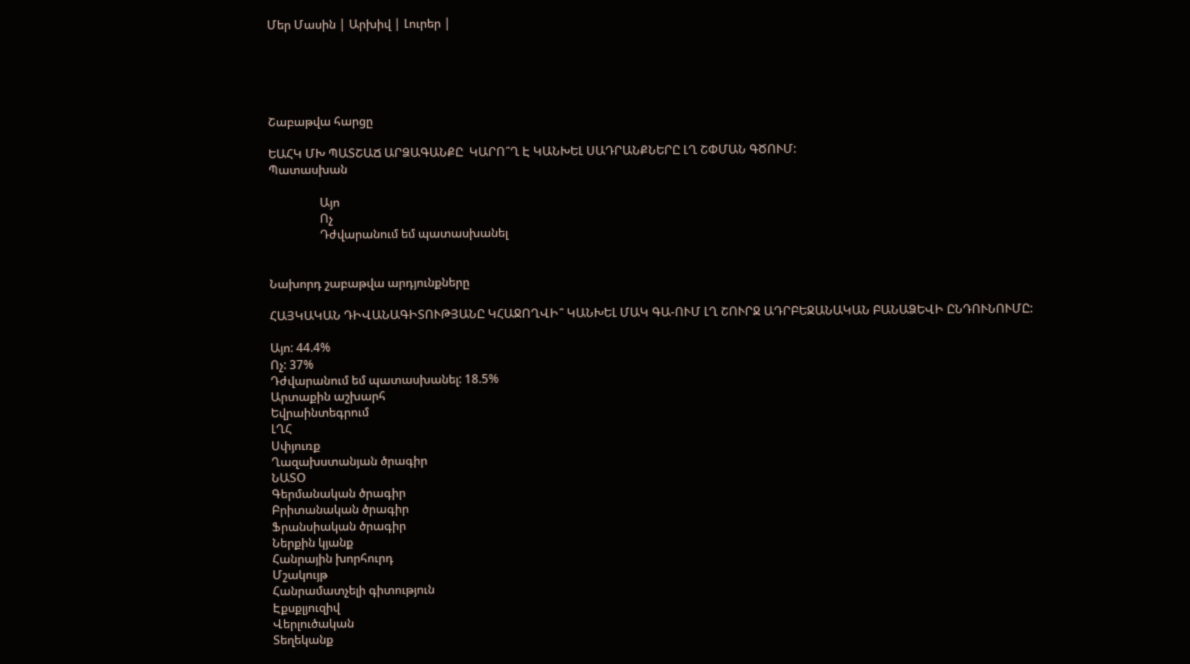Մեր Մասին | Արխիվ | Լուրեր |





Շաբաթվա հարցը

ԵԱՀԿ ՄԽ ՊԱՏՇԱՃ ԱՐՁԱԳԱՆՔԸ  ԿԱՐՈ՞Ղ Է ԿԱՆԽԵԼ ՍԱԴՐԱՆՔՆԵՐԸ ԼՂ ՇՓՄԱՆ ԳԾՈՒՄ:
Պատասխան

                 Այո
                 Ոչ
                 Դժվարանում եմ պատասխանել


Նախորդ շաբաթվա արդյունքները

ՀԱՅԿԱԿԱՆ ԴԻՎԱՆԱԳԻՏՈՒԹՅԱՆԸ ԿՀԱՋՈՂՎԻ՞ ԿԱՆԽԵԼ ՄԱԿ ԳԱ-ՈՒՄ ԼՂ ՇՈՒՐՋ ԱԴՐԲԵՋԱՆԱԿԱՆ ԲԱՆԱՁԵՎԻ ԸՆԴՈՒՆՈՒՄԸ:

Այո: 44.4%
Ոչ: 37%
Դժվարանում եմ պատասխանել: 18.5%
Արտաքին աշխարհ
Եվրաինտեգրում
ԼՂՀ
Սփյուռք
Ղազախստանյան ծրագիր
ՆԱՏՕ
Գերմանական ծրագիր
Բրիտանական ծրագիր
Ֆրանսիական ծրագիր
Ներքին կյանք
Հանրային խորհուրդ
Մշակույթ
Հանրամատչելի գիտություն
Էքսքլյուզիվ
Վերլուծական
Տեղեկանք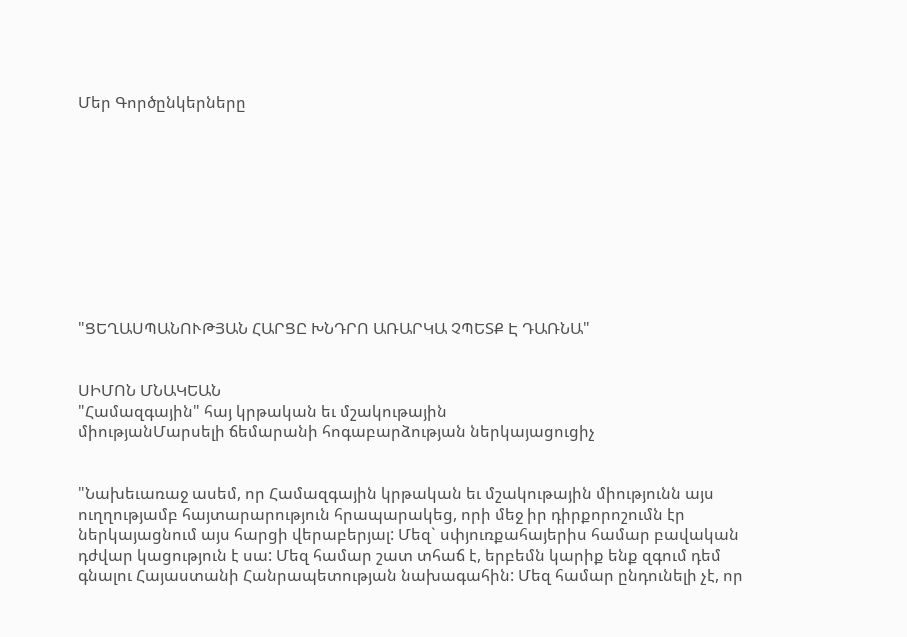Մեր Գործընկերները










"ՑԵՂԱՍՊԱՆՈՒԹՅԱՆ ՀԱՐՑԸ ԽՆԴՐՈ ԱՌԱՐԿԱ ՉՊԵՏՔ Է ԴԱՌՆԱ"


ՍԻՄՈՆ ՄՆԱԿԵԱՆ
"Համազգային" հայ կրթական եւ մշակութային
միությանՄարսելի ճեմարանի հոգաբարձության ներկայացուցիչ


"Նախեւառաջ ասեմ, որ Համազգային կրթական եւ մշակութային միությունն այս ուղղությամբ հայտարարություն հրապարակեց, որի մեջ իր դիրքորոշումն էր ներկայացնում այս հարցի վերաբերյալ: Մեզ` սփյուռքահայերիս համար բավական դժվար կացություն է սա: Մեզ համար շատ տհաճ է, երբեմն կարիք ենք զգում դեմ գնալու Հայաստանի Հանրապետության նախագահին: Մեզ համար ընդունելի չէ, որ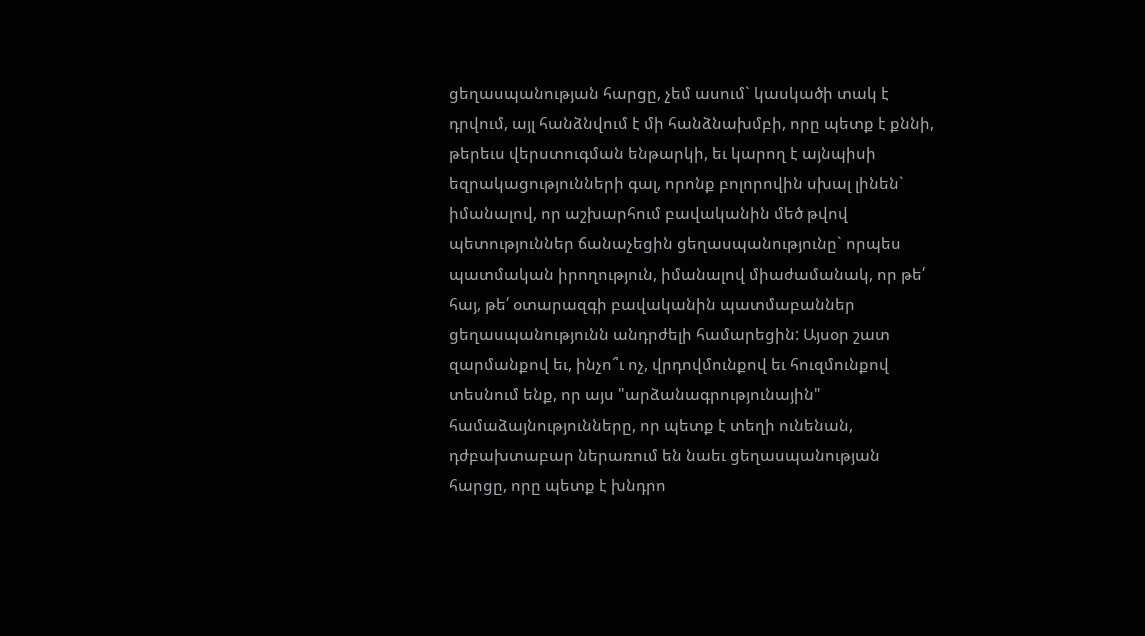ցեղասպանության հարցը, չեմ ասում` կասկածի տակ է դրվում, այլ հանձնվում է մի հանձնախմբի, որը պետք է քննի, թերեւս վերստուգման ենթարկի, եւ կարող է այնպիսի եզրակացությունների գալ, որոնք բոլորովին սխալ լինեն` իմանալով, որ աշխարհում բավականին մեծ թվով պետություններ ճանաչեցին ցեղասպանությունը` որպես պատմական իրողություն, իմանալով միաժամանակ, որ թե՛ հայ, թե՛ օտարազգի բավականին պատմաբաններ ցեղասպանությունն անդրժելի համարեցին: Այսօր շատ զարմանքով եւ, ինչո՞ւ ոչ, վրդովմունքով եւ հուզմունքով տեսնում ենք, որ այս "արձանագրությունային" համաձայնությունները, որ պետք է տեղի ունենան, դժբախտաբար ներառում են նաեւ ցեղասպանության հարցը, որը պետք է խնդրո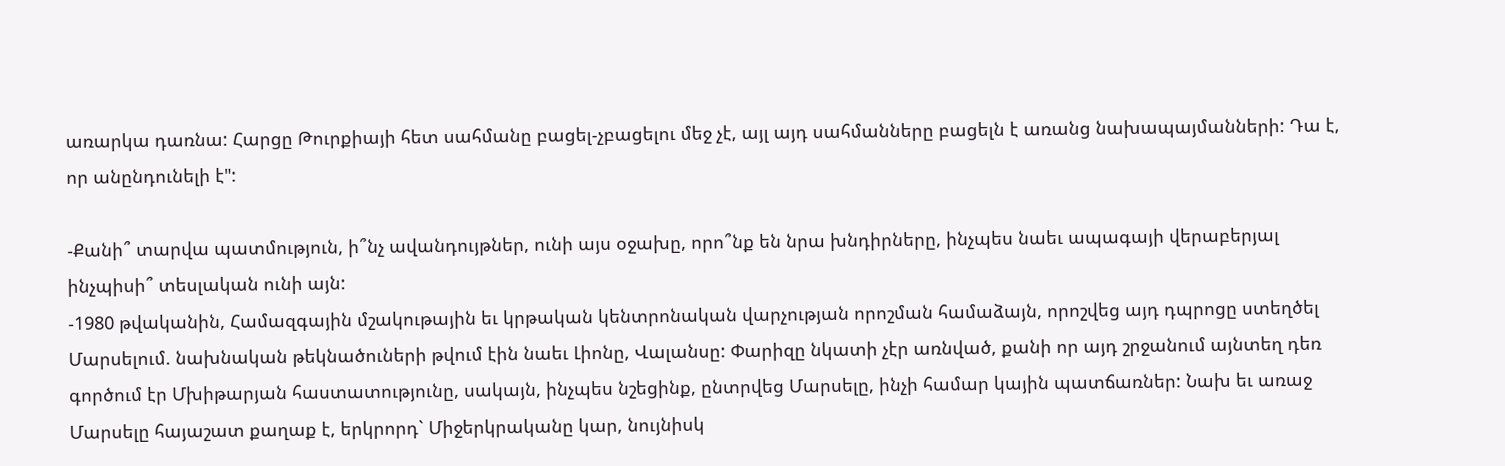առարկա դառնա: Հարցը Թուրքիայի հետ սահմանը բացել-չբացելու մեջ չէ, այլ այդ սահմանները բացելն է առանց նախապայմանների: Դա է, որ անընդունելի է":

-Քանի՞ տարվա պատմություն, ի՞նչ ավանդույթներ, ունի այս օջախը, որո՞նք են նրա խնդիրները, ինչպես նաեւ ապագայի վերաբերյալ ինչպիսի՞ տեսլական ունի այն:
-1980 թվականին, Համազգային մշակութային եւ կրթական կենտրոնական վարչության որոշման համաձայն, որոշվեց այդ դպրոցը ստեղծել Մարսելում. նախնական թեկնածուների թվում էին նաեւ Լիոնը, Վալանսը: Փարիզը նկատի չէր առնված, քանի որ այդ շրջանում այնտեղ դեռ գործում էր Մխիթարյան հաստատությունը, սակայն, ինչպես նշեցինք, ընտրվեց Մարսելը, ինչի համար կային պատճառներ: Նախ եւ առաջ Մարսելը հայաշատ քաղաք է, երկրորդ` Միջերկրականը կար, նույնիսկ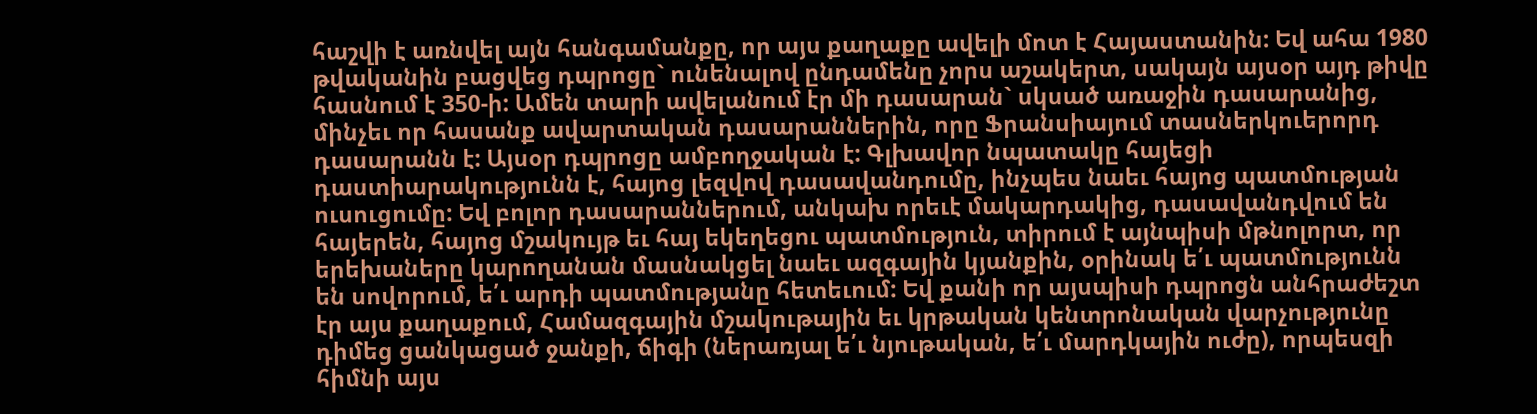հաշվի է առնվել այն հանգամանքը, որ այս քաղաքը ավելի մոտ է Հայաստանին: Եվ ահա 1980 թվականին բացվեց դպրոցը` ունենալով ընդամենը չորս աշակերտ, սակայն այսօր այդ թիվը հասնում է 350-ի: Ամեն տարի ավելանում էր մի դասարան` սկսած առաջին դասարանից, մինչեւ որ հասանք ավարտական դասարաններին, որը Ֆրանսիայում տասներկուերորդ դասարանն է: Այսօր դպրոցը ամբողջական է: Գլխավոր նպատակը հայեցի դաստիարակությունն է, հայոց լեզվով դասավանդումը, ինչպես նաեւ հայոց պատմության ուսուցումը: Եվ բոլոր դասարաններում, անկախ որեւէ մակարդակից, դասավանդվում են հայերեն, հայոց մշակույթ եւ հայ եկեղեցու պատմություն, տիրում է այնպիսի մթնոլորտ, որ երեխաները կարողանան մասնակցել նաեւ ազգային կյանքին, օրինակ ե՛ւ պատմությունն են սովորում, ե՛ւ արդի պատմությանը հետեւում: Եվ քանի որ այսպիսի դպրոցն անհրաժեշտ էր այս քաղաքում, Համազգային մշակութային եւ կրթական կենտրոնական վարչությունը դիմեց ցանկացած ջանքի, ճիգի (ներառյալ ե՛ւ նյութական, ե՛ւ մարդկային ուժը), որպեսզի հիմնի այս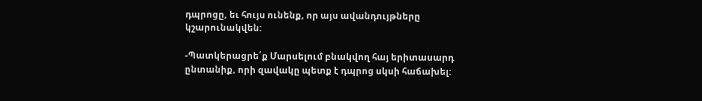դպրոցը, եւ հույս ունենք, որ այս ավանդույթները կշարունակվեն:

-Պատկերացրե՛ք Մարսելում բնակվող հայ երիտասարդ ընտանիք, որի զավակը պետք է դպրոց սկսի հաճախել: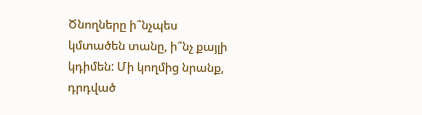Ծնողները ի՞նչպես կմտածեն տանը, ի՞նչ քայլի կդիմեն: Մի կողմից նրանք, դրդված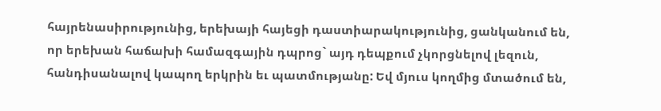հայրենասիրությունից, երեխայի հայեցի դաստիարակությունից, ցանկանում են, որ երեխան հաճախի համազգային դպրոց` այդ դեպքում չկորցնելով լեզուն, հանդիսանալով կապող երկրին եւ պատմությանը: Եվ մյուս կողմից մտածում են,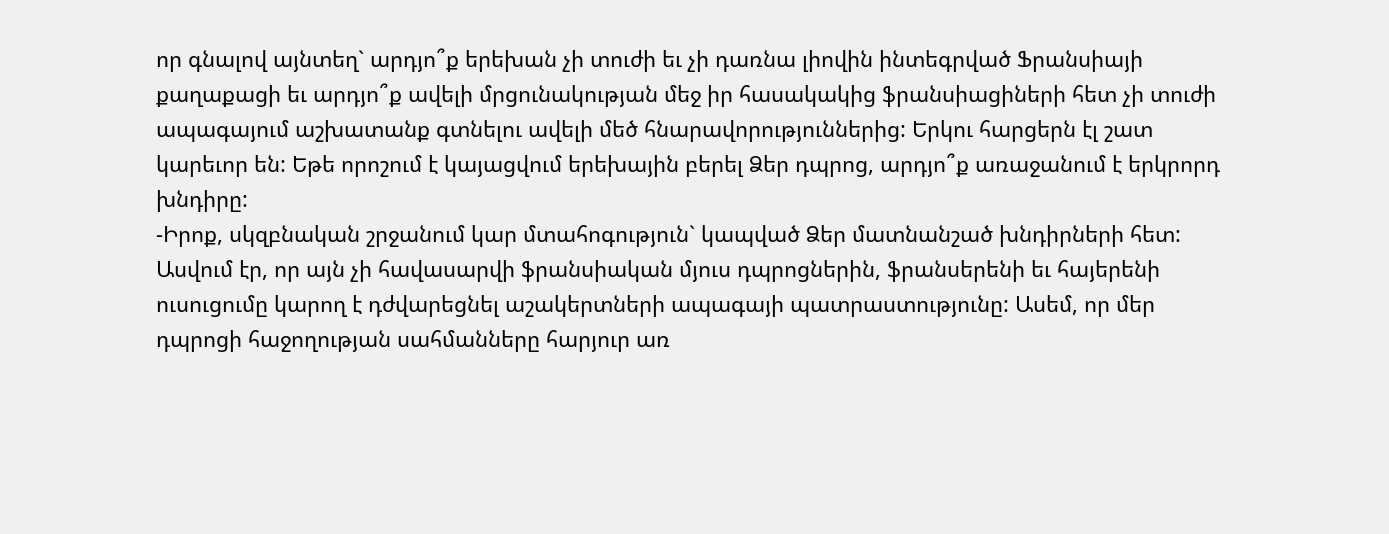որ գնալով այնտեղ` արդյո՞ք երեխան չի տուժի եւ չի դառնա լիովին ինտեգրված Ֆրանսիայի քաղաքացի եւ արդյո՞ք ավելի մրցունակության մեջ իր հասակակից ֆրանսիացիների հետ չի տուժի ապագայում աշխատանք գտնելու ավելի մեծ հնարավորություններից: Երկու հարցերն էլ շատ կարեւոր են: Եթե որոշում է կայացվում երեխային բերել Ձեր դպրոց, արդյո՞ք առաջանում է երկրորդ խնդիրը:
-Իրոք, սկզբնական շրջանում կար մտահոգություն` կապված Ձեր մատնանշած խնդիրների հետ: Ասվում էր, որ այն չի հավասարվի ֆրանսիական մյուս դպրոցներին, ֆրանսերենի եւ հայերենի ուսուցումը կարող է դժվարեցնել աշակերտների ապագայի պատրաստությունը: Ասեմ, որ մեր դպրոցի հաջողության սահմանները հարյուր առ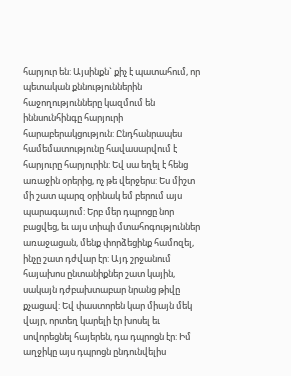հարյուր են: Այսինքն` քիչ է պատահում, որ պետական քննություններին հաջողությունները կազմում են իննսունհինգը հարյուրի հարաբերակցություն: Ընդհանրապես համեմատությունը հավասարվում է հարյուրը հարյուրին: Եվ սա եղել է հենց առաջին օրերից, ոչ թե վերջերս: Ես միշտ մի շատ պարզ օրինակ եմ բերում այս պարագայում: Երբ մեր դպրոցը նոր բացվեց, եւ այս տիպի մտահոգություններ առաջացան, մենք փորձեցինք համոզել, ինչը շատ դժվար էր: Այդ շրջանում հայախոս ընտանիքներ շատ կային, սակայն դժբախտաբար նրանց թիվը քչացավ: Եվ փաստորեն կար միայն մեկ վայր, որտեղ կարելի էր խոսել եւ սովորեցնել հայերեն, դա դպրոցն էր: Իմ աղջիկը այս դպրոցն ընդունվելիս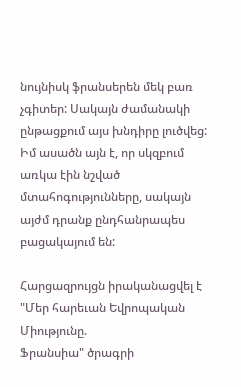նույնիսկ ֆրանսերեն մեկ բառ չգիտեր: Սակայն ժամանակի ընթացքում այս խնդիրը լուծվեց: Իմ ասածն այն է, որ սկզբում առկա էին նշված մտահոգությունները, սակայն այժմ դրանք ընդհանրապես բացակայում են:

Հարցազրույցն իրականացվել է
"Մեր հարեւան Եվրոպական Միությունը.
Ֆրանսիա" ծրագրի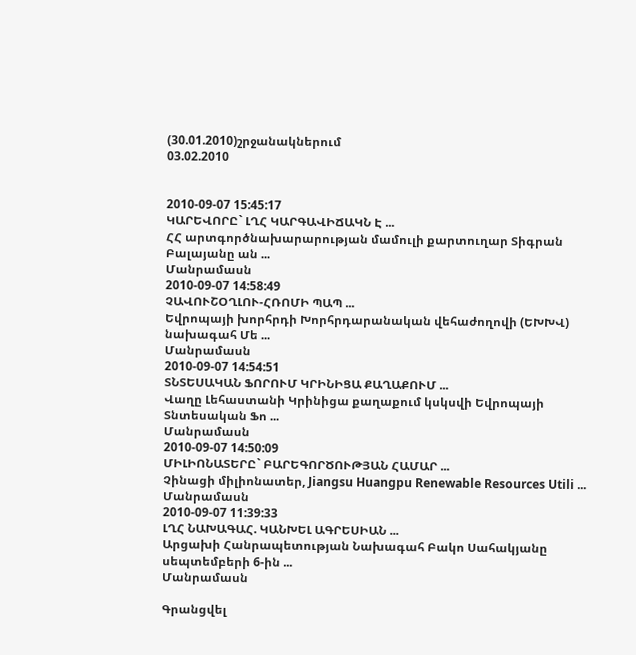(30.01.2010)շրջանակներում
03.02.2010


2010-09-07 15:45:17
ԿԱՐԵՎՈՐԸ` ԼՂՀ ԿԱՐԳԱՎԻՃԱԿՆ Է ...
ՀՀ արտգործնախարարության մամուլի քարտուղար Տիգրան Բալայանը ան ...
Մանրամասն
2010-09-07 14:58:49
ՉԱՎՈՒՇՕՂԼՈՒ-ՀՌՈՄԻ ՊԱՊ ...
Եվրոպայի խորհրդի Խորհրդարանական վեհաժողովի (ԵԽԽՎ) նախագահ Մե ...
Մանրամասն
2010-09-07 14:54:51
ՏՆՏԵՍԱԿԱՆ ՖՈՐՈՒՄ ԿՐԻՆԻՑԱ ՔԱՂԱՔՈՒՄ ...
Վաղը Լեհաստանի Կրինիցա քաղաքում կսկսվի Եվրոպայի Տնտեսական Ֆո ...
Մանրամասն
2010-09-07 14:50:09
ՄԻԼԻՈՆԱՏԵՐԸ` ԲԱՐԵԳՈՐԾՈՒԹՅԱՆ ՀԱՄԱՐ ...
Չինացի միլիոնատեր, Jiangsu Huangpu Renewable Resources Utili ...
Մանրամասն
2010-09-07 11:39:33
ԼՂՀ ՆԱԽԱԳԱՀ. ԿԱՆԽԵԼ ԱԳՐԵՍԻԱՆ ...
Արցախի Հանրապետության Նախագահ Բակո Սահակյանը սեպտեմբերի 6-ին ...
Մանրամասն

Գրանցվել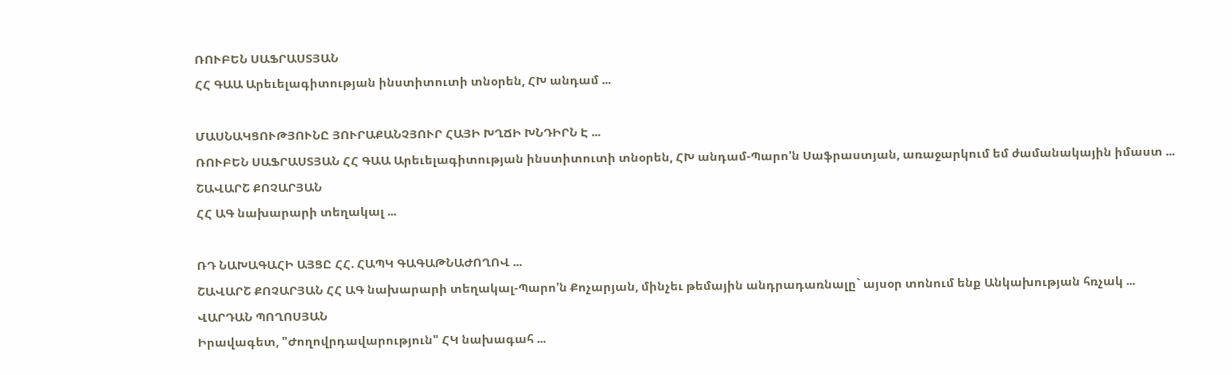ՌՈՒԲԵՆ ՍԱՖՐԱՍՏՅԱՆ
ՀՀ ԳԱԱ Արեւելագիտության ինստիտուտի տնօրեն, ՀԽ անդամ ...

ՄԱՍՆԱԿՑՈՒԹՅՈՒՆԸ ՅՈՒՐԱՔԱՆՉՅՈՒՐ ՀԱՅԻ ԽՂՃԻ ԽՆԴԻՐՆ Է ...
ՌՈՒԲԵՆ ՍԱՖՐԱՍՏՅԱՆ ՀՀ ԳԱԱ Արեւելագիտության ինստիտուտի տնօրեն, ՀԽ անդամ-Պարո'ն Սաֆրաստյան, առաջարկում եմ ժամանակային իմաստ ...
ՇԱՎԱՐՇ ՔՈՉԱՐՅԱՆ
ՀՀ ԱԳ նախարարի տեղակալ ...

ՌԴ ՆԱԽԱԳԱՀԻ ԱՅՑԸ ՀՀ. ՀԱՊԿ ԳԱԳԱԹՆԱԺՈՂՈՎ ...
ՇԱՎԱՐՇ ՔՈՉԱՐՅԱՆ ՀՀ ԱԳ նախարարի տեղակալ-Պարո'ն Քոչարյան, մինչեւ թեմային անդրադառնալը` այսօր տոնում ենք Անկախության հռչակ ...
ՎԱՐԴԱՆ ՊՈՂՈՍՅԱՆ
Իրավագետ, "Ժողովրդավարություն" ՀԿ նախագահ ...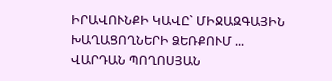ԻՐԱՎՈՒՆՔԻ ԿԱՎԸ` ՄԻՋԱԶԳԱՅԻՆ ԽԱՂԱՑՈՂՆԵՐԻ ՁԵՌՔՈՒՄ ...
ՎԱՐԴԱՆ ՊՈՂՈՍՅԱՆ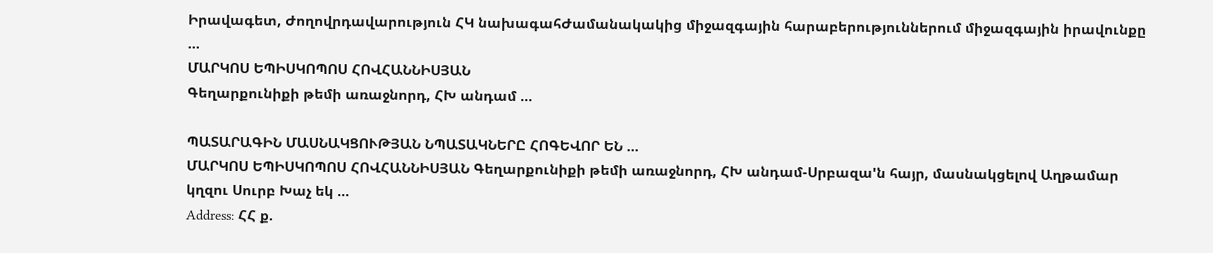Իրավագետ, Ժողովրդավարություն ՀԿ նախագահԺամանակակից միջազգային հարաբերություններում միջազգային իրավունքը ...
ՄԱՐԿՈՍ ԵՊԻՍԿՈՊՈՍ ՀՈՎՀԱՆՆԻՍՅԱՆ
Գեղարքունիքի թեմի առաջնորդ, ՀԽ անդամ ...

ՊԱՏԱՐԱԳԻՆ ՄԱՍՆԱԿՑՈՒԹՅԱՆ ՆՊԱՏԱԿՆԵՐԸ ՀՈԳԵՎՈՐ ԵՆ ...
ՄԱՐԿՈՍ ԵՊԻՍԿՈՊՈՍ ՀՈՎՀԱՆՆԻՍՅԱՆ Գեղարքունիքի թեմի առաջնորդ, ՀԽ անդամ-Սրբազա'ն հայր, մասնակցելով Աղթամար կղզու Սուրբ Խաչ եկ ...
Address: ՀՀ ք.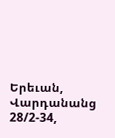Երեւան, Վարդանանց 28/2-34,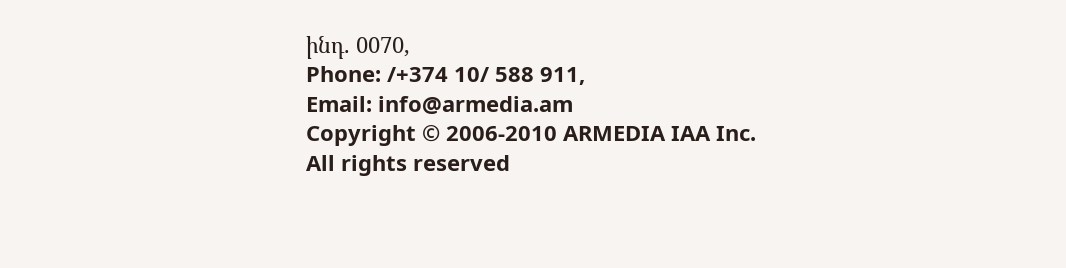ինդ. 0070,
Phone: /+374 10/ 588 911,
Email: info@armedia.am
Copyright © 2006-2010 ARMEDIA IAA Inc.
All rights reserved